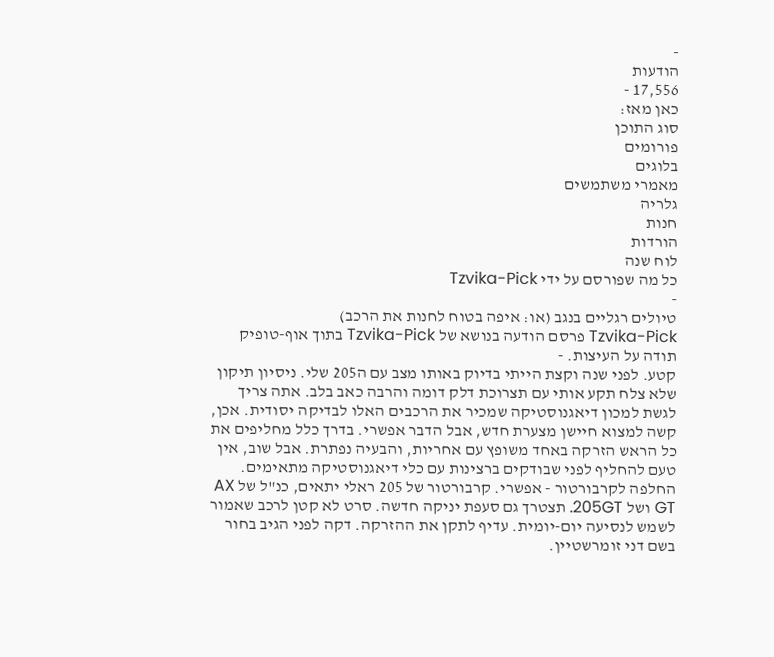-
הודעות
17,556 -
כאן מאז:
סוג התוכן
פורומים
בלוגים
מאמרי משתמשים
גלריה
חנות
הורדות
לוח שנה
כל מה שפורסם על ידי Tzvika-Pick
-
טיולים רגליים בנגב (או: איפה בטוח לחנות את הרכב)
Tzvika-Pick פרסם הודעה בנושא של Tzvika-Pick בתוך אוף-טופיק
תודה על העיצות. -
קטע. לפני שנה וקצת הייתי בדיוק באותו מצב עם ה205 שלי. ניסיון תיקון שלא צלח תקע אותי עם תצרוכת דלק דומה והרבה כאב בלב. אתה צריך לגשת למכון דיאגנוסטיקה שמכיר את הרכבים האלו לבדיקה יסודית. אכן, קשה למצוא חיישן מצערת חדש, אבל הדבר אפשרי. בדרך כלל מחליפים את כל הראש הזרקה באחד משופץ עם אחריות, והבעיה נפתרת. אבל שוב, אין טעם להחליף לפני שבודקים ברצינות עם כלי דיאגנוסטיקה מתאימים. החלפה לקרבורטור - אפשרי. קרבורטור של 205 ראלי יתאים, כנ"ל של AX GT ושל 205GT. תצטרך גם סעפת יניקה חדשה. סרט לא קטן לרכב שאמור לשמש לנסיעה יום-יומית. עדיף לתקן את ההזרקה. דקה לפני הגיב בחור בשם דני זומרשטיין.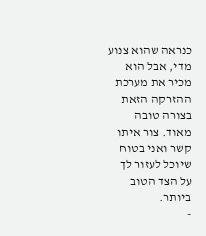כנראה שהוא צנוע מדי, אבל הוא מכיר את מערכת ההזרקה הזאת בצורה טובה מאוד. צור איתו קשר ואני בטוח שיוכל לעזור לך על הצד הטוב ביותר.
-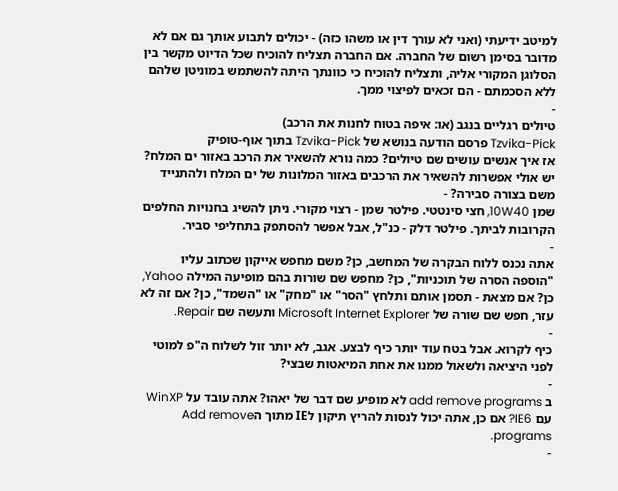למיטב ידיעתי (ואני לא עורך דין או משהו כזה) - יכולים לתבוע אותך גם אם לא מדובר בסימן רשום של החברה. אם החברה תצליח להוכיח שכל הדיוט מקשר בין הסלוגן המקורי אליה, ותצליח להוכיח כי כוונתך היתה להשתמש במוניטן שלהם ללא הסכמתם - הם זכאים לפיצוי ממך.
-
טיולים רגליים בנגב (או: איפה בטוח לחנות את הרכב)
Tzvika-Pick פרסם הודעה בנושא של Tzvika-Pick בתוך אוף-טופיק
אז איך אנשים עושים שם טיולים? כמה נורא להשאיר את הרכב באזור ים המלח? יש אולי אפשרות להשאיר את הרכבים באזור המלונות של ים המלח ולהתנייד משם בצורה סבירה? -
שמן 10W40, חצי סינטטי. פילטר שמן - רצוי מקורי. ניתן להשיג בחנויות החלפים הקרובות לביתך. פילטר דלק - כנ"ל, אבל אפשר להסתפק בתחליפי סביר.
-
אתה נכנס ללוח הבקרה של המחשב, כן? משם מחפש אייקון שכתוב עליו "הוספה הסרה של תוכניות", כן? מחפש שם שורות בהם מופיעה המילה Yahoo, כן? אם מצאת - תסמן אותם ותלחץ "הסר" או "מחק" או "השמד", כן? אם זה לא עזר, חפש שם שורה של Microsoft Internet Explorer ותעשה שם Repair.
-
כיף לקרוא. אבל בטח עוד יותר כיף לבצע. אגב, לא יותר זול לשלוח ה"פ למוטי לפני היציאה ולשאול ממנו את אחת המיאטות שבצי?
-
ב add remove programs לא מופיע שם דבר של יאהו? אתה עובד על WinXP עם IE6? אם כן, אתה יכול לנסות להריץ תיקון לIE מתוך הAdd remove programs.
-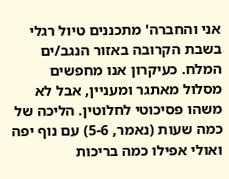אני והחברה' מתכננים טיול רגלי בשבת הקרובה באזור הנגב/ים המלח. כעיקרון אנו מחפשים מסלול מאתגר ומעניין, אבל לא משהו פסיכוטי לחלוטין. הליכה של כמה שעות (נאמר, 5-6) עם נוף יפה ואולי אפילו כמה בריכות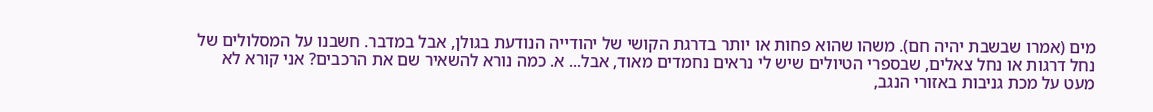מים (אמרו שבשבת יהיה חם). משהו שהוא פחות או יותר בדרגת הקושי של יהודייה הנודעת בגולן, אבל במדבר. חשבנו על המסלולים של נחל דרגות או נחל צאלים, שבספרי הטיולים שיש לי נראים נחמדים מאוד, אבל... א. כמה נורא להשאיר שם את הרכבים? אני קורא לא מעט על מכת גניבות באזורי הנגב,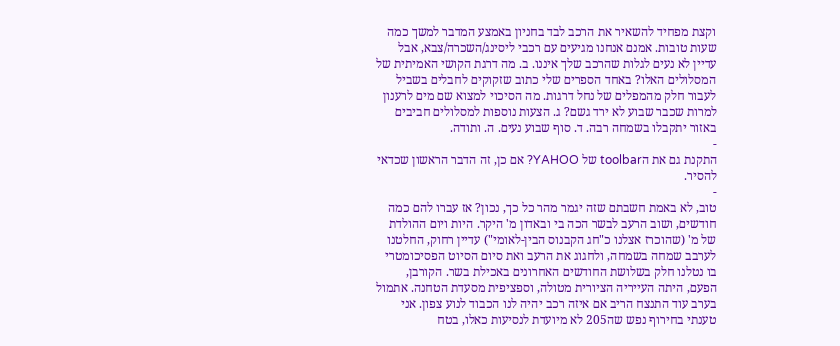וקצת מפחיד להשאיר את הרכב לבד בחניון באמצע המדבר למשך כמה שעות טובות. אמנם אנחנו מגיעים עם רכבי ליסינג/השכרה/צבא, אבל עדיין לא נעים לגלות שהרכב שלך איננו. ב. מה דרגת הקושי האמיתית של המסלולים האלו? באחד הספרים שלי כתוב שזקוקים לחבלים בשביל לעבור חלק מהמפלים של נחל דרגות. מה הסיכוי למצוא שם מים לרענון למרות שכבר שבוע לא ירד גשם? ג. הצעות נוספות למסלולים חביבים באזור יתקבלו בשמחה רבה. ד. סוף שבוע נעים. ה. ותודה.
-
התקנת גם את הtoolbar של YAHOO? אם כן, זה הדבר הראשון שכדאי להסיר.
-
טוב, לא באמת חשבתם שזה יגמר מהר כל כך, נכון? אז עברו להם כמה חודשים, ושוב הרעב לבשר הכה בי ובאדון מ' היקר. היות ויום ההולדת של מ' (שהוכרז אצלנו כ"חג הקבנוס הבין-לאומי") עדיין רחוק, החלטנו לערבב שמחה בשמחה, ולחגוג את הרעב ואת סיום הסיוט הפסיכומטרי בו נטלנו חלק בשלושת החודשים האחרונים באכילת בשר. הקורבן, הפעם, היתה העייריה הציורית מטולה, וספציפית מסעדת הטחנה. אתמול בערב עוד התנצח הריב אם איזה רכב יהיה לנו הכבוד לנוע צפון. אני טענתי בחירוף נפש שה205 לא מיועדת לנסיעות כאלו, בטח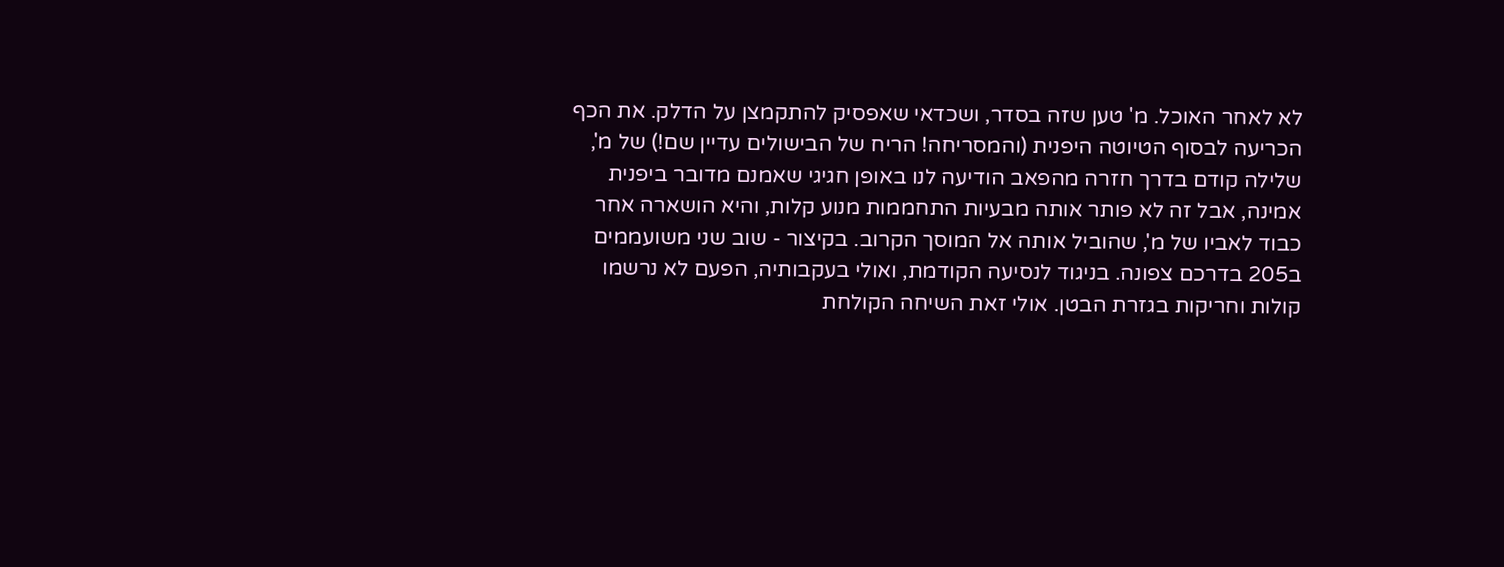לא לאחר האוכל. מ' טען שזה בסדר, ושכדאי שאפסיק להתקמצן על הדלק. את הכף הכריעה לבסוף הטיוטה היפנית (והמסריחה! הריח של הבישולים עדיין שם!) של מ', שלילה קודם בדרך חזרה מהפאב הודיעה לנו באופן חגיגי שאמנם מדובר ביפנית אמינה, אבל זה לא פותר אותה מבעיות התחממות מנוע קלות, והיא הושארה אחר כבוד לאביו של מ', שהוביל אותה אל המוסך הקרוב. בקיצור - שוב שני משועממים ב205 בדרכם צפונה. בניגוד לנסיעה הקודמת, ואולי בעקבותיה, הפעם לא נרשמו קולות וחריקות בגזרת הבטן. אולי זאת השיחה הקולחת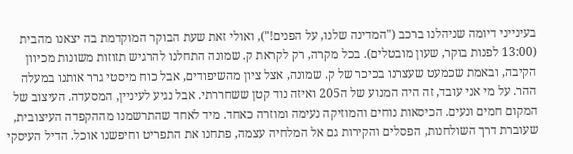בעינייני דיומה שניהלנו ברכב ("המדינה שלנו, על הפנים!"), ואולי זאת שעת הבוקר המוקדמת בה יצאנו מהבית (13:00 לפנות בוקר, שעון מובטלים). בכל מקרה, רק לקראת ק. שמונה התחלנו להרגיש תזוזות משונות מכיוון הקיבה, ובאמת שכמעט שעצרנו בכיכר של ק. שמונה, אצל ציון מהשיפודים, אבל כוח מיסטי גרר אותנו במעלה ההר. על מי אני עובד, זה היה המנוע של ה205 ואיזה נוד קטן ששחררתי. אבל נגיע לעיניין, המסעדה. העיצוב של המקום חמים ונעים. הכיסאות נוחים והמוזיקה נעימה ומוזרה כאחד. מיד לאחד שהתרשמנו מההקפדה העיצובית, שעוברת דרך השולחנות, הפסלים והקירות גם אל המלחיה עצמה, פתחנו את התפריט וחיפשנו אוכל. הדיל העיסקי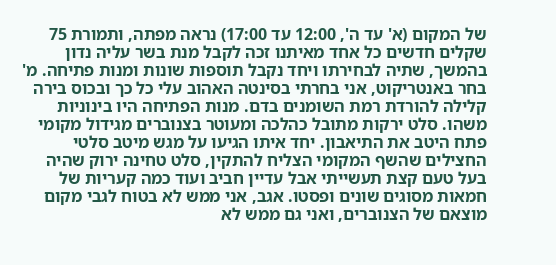של המקום (א' עד ה', 12:00 עד 17:00) נראה מפתה, ותמורת 75 שקלים חדשים כל אחד מאיתנו זכה לקבל מנת בשר עליה נדון בהמשך, שתיה לבחירתו ויחד נקבל תוספות שונות ומנות פתיחה. מ' בחר באנטריקוט, אני בחרתי בסינטה האהוב עלי כל כך ובכוס בירה קלילה להורדת רמת השומנים בדם. מנות הפתיחה היו בינוניות משהו. סלט ירקות מתובל כהלכה ומעוטר בצנוברים מגידול מקומי פתח היטב את התיאבון. יחד איתו הגיעו על מגש מיטב סלטי החצילים שהשף המקומי הצליח להתקין, סלט טחינה ירוק שהיה בעל טעם קצת תעשייתי אבל עדיין חביב ועוד כמה קעריות של חמאות מסוגים שונים ופסטו. אגב, אני ממש לא בטוח לגבי מקום מוצאם של הצנוברים, ואני גם ממש לא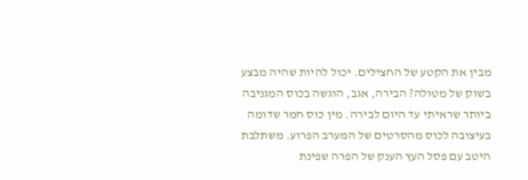מבין את הקטע של החצילים. יכול להיות שהיה מבצע בשוק של מטולה? הבירה, אגב, הוגשה בכוס המגניבה ביותר שראיתי עד היום לבירה. מין כוס חמר שדומה בעיצובה לכוס מהסרטים של המערב הפרוע. משתלבת היטב עם פסל העץ הענק של הפרה שפינת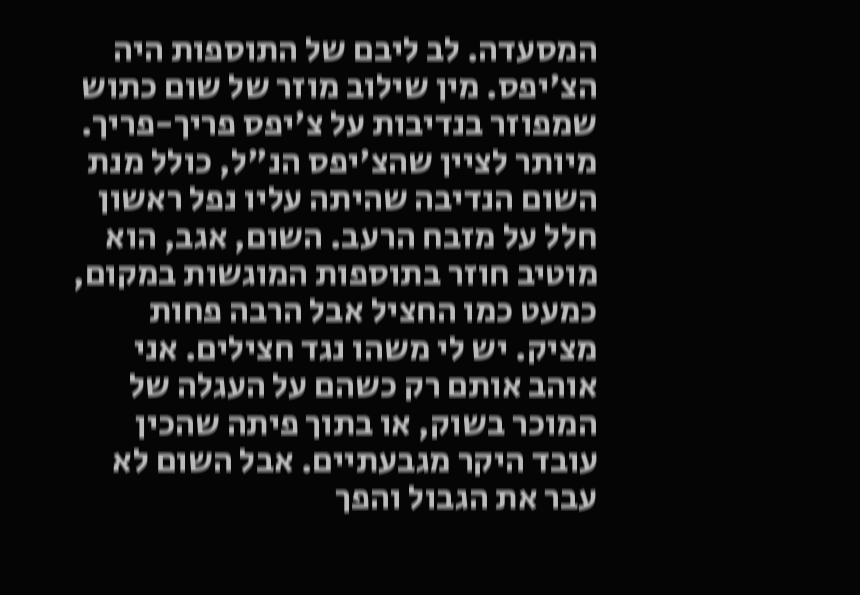המסעדה. לב ליבם של התוספות היה הצ'יפס. מין שילוב מוזר של שום כתוש שמפוזר בנדיבות על צ'יפס פריך-פריך. מיותר לציין שהצ'יפס הנ"ל, כולל מנת השום הנדיבה שהיתה עליו נפל ראשון חלל על מזבח הרעב. השום, אגב, הוא מוטיב חוזר בתוספות המוגשות במקום, כמעט כמו החציל אבל הרבה פחות מציק. יש לי משהו נגד חצילים. אני אוהב אותם רק כשהם על העגלה של המוכר בשוק, או בתוך פיתה שהכין עובד היקר מגבעתיים. אבל השום לא עבר את הגבול והפך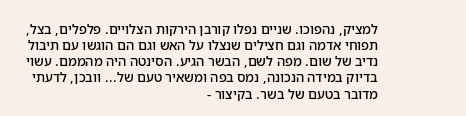למציק, נהפוכו. שניים נפלו קורבן הירקות הצלויים. פלפלים, בצל, תפוחי אדמה וגם חצילים שנצלו על האש וגם הם הוגשו עם תיבול נדיב של שום. מפה לשם, הבשר הגיע. הסינטה היה מהממם. עשוי בדיוק במידה הנכונה, נמס בפה ומשאיר טעם של... וובכן, לדעתי מדובר בטעם של בשר. בקיצור -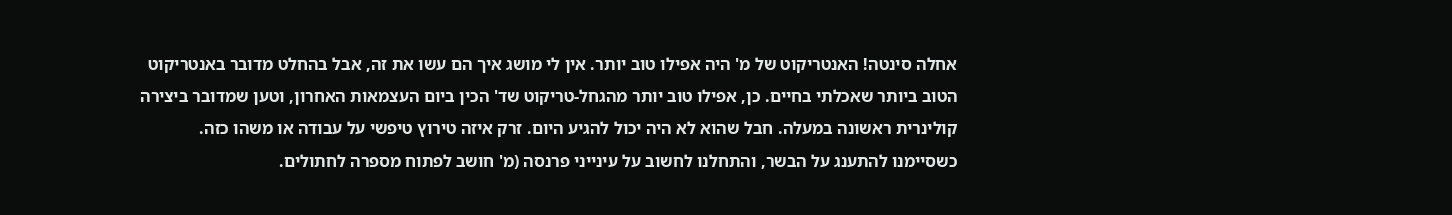אחלה סינטה! האנטריקוט של מ' היה אפילו טוב יותר. אין לי מושג איך הם עשו את זה, אבל בהחלט מדובר באנטריקוט הטוב ביותר שאכלתי בחיים. כן, אפילו טוב יותר מהגחל-טריקוט שד' הכין ביום העצמאות האחרון, וטען שמדובר ביצירה קולינרית ראשונה במעלה. חבל שהוא לא היה יכול להגיע היום. זרק איזה טירוץ טיפשי על עבודה או משהו כזה. כשסיימנו להתענג על הבשר, והתחלנו לחשוב על עינייני פרנסה (מ' חושב לפתוח מספרה לחתולים.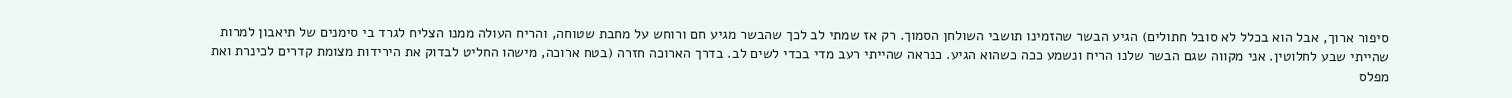סיפור ארוך, אבל הוא בכלל לא סובל חתולים) הגיע הבשר שהזמינו תושבי השולחן הסמוך. רק אז שמתי לב לכך שהבשר מגיע חם ורוחש על מחבת שטוחה, והריח העולה ממנו הצליח לגרד בי סימנים של תיאבון למרות שהייתי שבע לחלוטין. אני מקווה שגם הבשר שלנו הריח ונשמע ככה כשהוא הגיע. כנראה שהייתי רעב מדי בכדי לשים לב. בדרך הארוכה חזרה (בטח ארוכה, מישהו החליט לבדוק את הירידות מצומת קדרים לכינרת ואת מפלס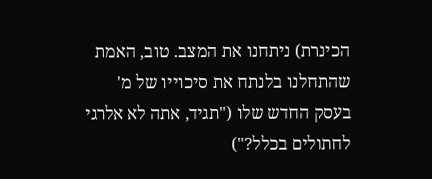הכינרת) ניתחנו את המצב. טוב, האמת שהתחלנו בלנתח את סיכוייו של מ' בעסק החדש שלו ("תגיד, אתה לא אלרגי לחתולים בכלל?")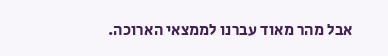אבל מהר מאוד עברנו לממצאי הארוכה.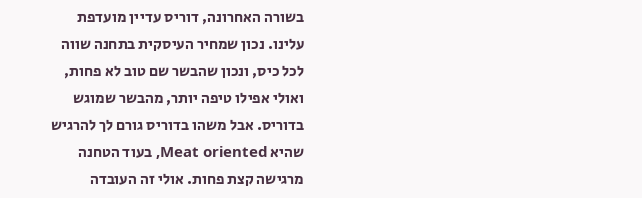בשורה האחרונה, דוריס עדיין מועדפת עלינו. נכון שמחיר העיסקית בתחנה שווה לכל כיס, ונכון שהבשר שם טוב לא פחות, ואולי אפילו טיפה יותר, מהבשר שמוגש בדוריס. אבל משהו בדוריס גורם לך להרגיש שהיא Meat oriented, בעוד הטחנה מרגישה קצת פחות. אולי זה העובדה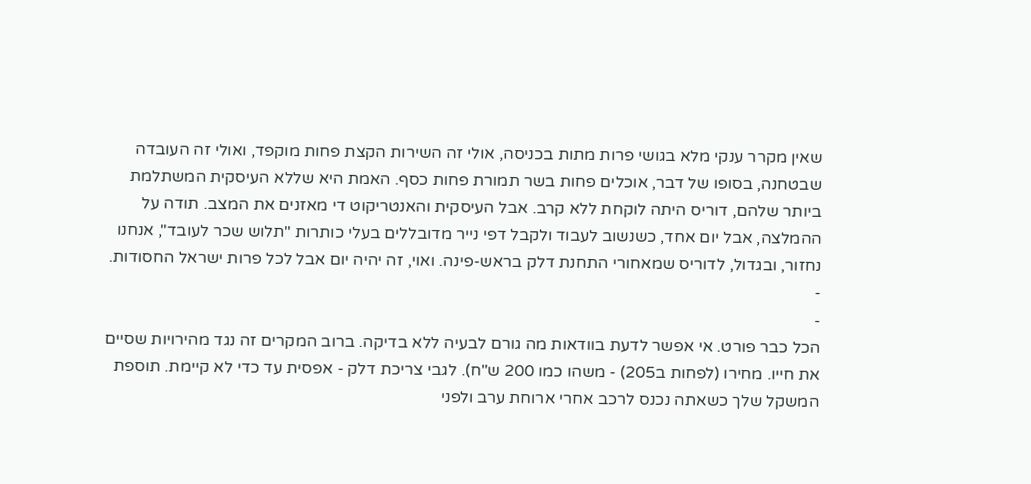שאין מקרר ענקי מלא בגושי פרות מתות בכניסה, אולי זה השירות הקצת פחות מוקפד, ואולי זה העובדה שבטחנה, בסופו של דבר, אוכלים פחות בשר תמורת פחות כסף. האמת היא שללא העיסקית המשתלמת ביותר שלהם, דוריס היתה לוקחת ללא קרב. אבל העיסקית והאנטריקוט די מאזנים את המצב. תודה על ההמלצה, אבל יום אחד, כשנשוב לעבוד ולקבל דפי נייר מדובללים בעלי כותרות "תלוש שכר לעובד", אנחנו נחזור, ובגדול, לדוריס שמאחורי התחנת דלק בראש-פינה. ואוי, זה יהיה יום אבל לכל פרות ישראל החסודות.
-
-
הכל כבר פורט. אי אפשר לדעת בוודאות מה גורם לבעיה ללא בדיקה. ברוב המקרים זה נגד מהירויות שסיים את חייו. מחירו (לפחות ב205) - משהו כמו 200 ש"ח). לגבי צריכת דלק - אפסית עד כדי לא קיימת. תוספת המשקל שלך כשאתה נכנס לרכב אחרי ארוחת ערב ולפני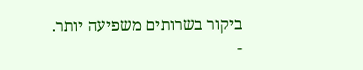ביקור בשרותים משפיעה יותר.
-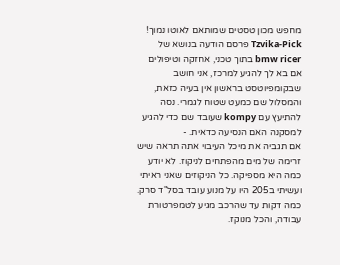מחפש מכון טסטים שמותאם לאוטו נמוך!
Tzvika-Pick פרסם הודעה בנושא של bmw ricer בתוך טכני, אחזקה וטיפולים
אם בא לך להגיע למרכז, אני חושב שבקומפיוטסט בראשון אין בעיה כזאת, והמסלול שם כמעט שטוח לגמרי. נסה להתיעץ עם kompy שעובד שם כדי להגיע למסקנה האם הנסיעה כדאית. -
אם תגביה את מיכל העיבוי אתה תראה שיש זרימה של מים מהפתחים לניקוז. לא יודע כמה היא מספיקה. כל הניקוזים שאני ראיתי ועשיתי ב205 היו על מנוע עובד בסל"ד סרק. כמה דקות עד שהרכב מגיע לטמפרטורת עבודה, והכל מנוקז.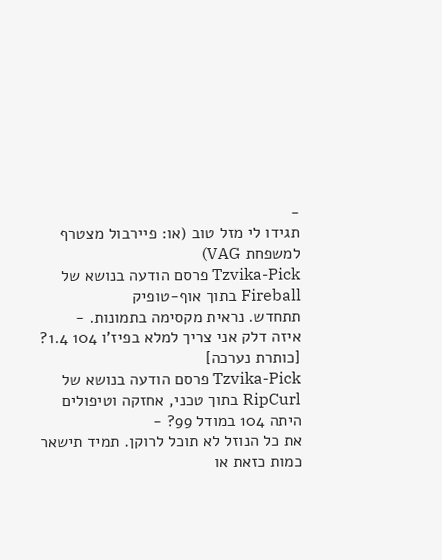-
תגידו לי מזל טוב (או: פיירבול מצטרף למשפחת VAG)
Tzvika-Pick פרסם הודעה בנושא של Fireball בתוך אוף-טופיק
תתחדש. נראית מקסימה בתמונות. -
איזה דלק אני צריך למלא בפיז'ו 104 1.4? [כותרת נערכה]
Tzvika-Pick פרסם הודעה בנושא של RipCurl בתוך טכני, אחזקה וטיפולים
היתה 104 במודל 99? -
את כל הנוזל לא תוכל לרוקן. תמיד תישאר כמות כזאת או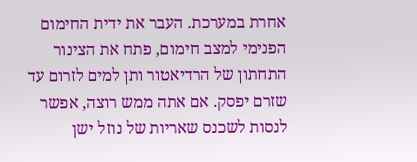אחרת במערכת. העבר את ידית החימום הפנימי למצב חימום, פתח את הצינור התחתון של הרדיאטור ותן למים לזרום עד שזרם יפסק. אם אתה ממש רוצה, אפשר לנסות לשכנס שאריות של נוזל ישן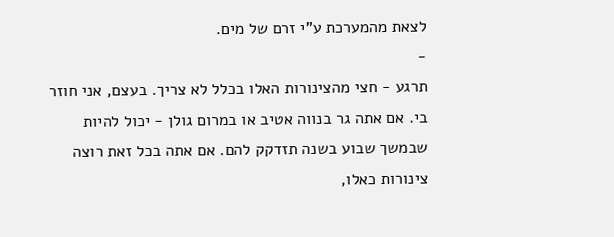לצאת מהמערכת ע"י זרם של מים.
-
תרגע - חצי מהצינורות האלו בכלל לא צריך. בעצם, אני חוזר בי. אם אתה גר בנווה אטיב או במרום גולן - יכול להיות שבמשך שבוע בשנה תזדקק להם. אם אתה בכל זאת רוצה צינורות כאלו,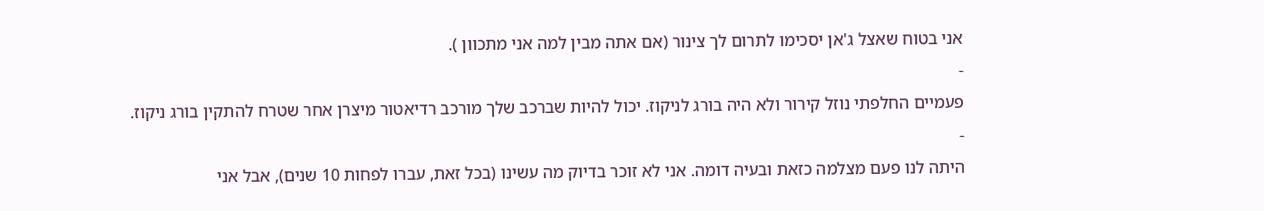אני בטוח שאצל ג'אן יסכימו לתרום לך צינור (אם אתה מבין למה אני מתכוון ).
-
פעמיים החלפתי נוזל קירור ולא היה בורג לניקוז. יכול להיות שברכב שלך מורכב רדיאטור מיצרן אחר שטרח להתקין בורג ניקוז.
-
היתה לנו פעם מצלמה כזאת ובעיה דומה. אני לא זוכר בדיוק מה עשינו (בכל זאת, עברו לפחות 10 שנים), אבל אני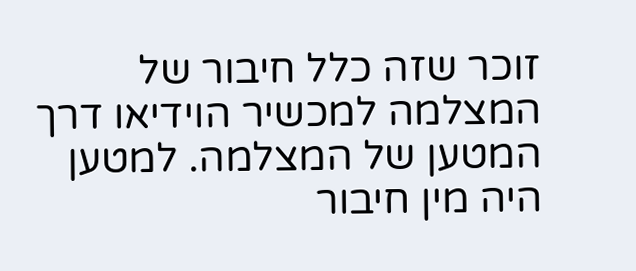זוכר שזה כלל חיבור של המצלמה למכשיר הוידיאו דרך המטען של המצלמה. למטען היה מין חיבור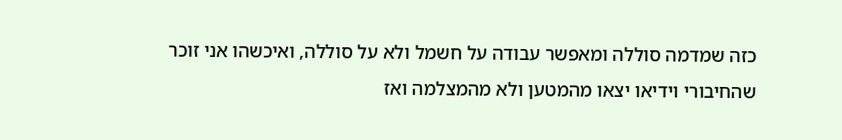כזה שמדמה סוללה ומאפשר עבודה על חשמל ולא על סוללה, ואיכשהו אני זוכר שהחיבורי וידיאו יצאו מהמטען ולא מהמצלמה ואז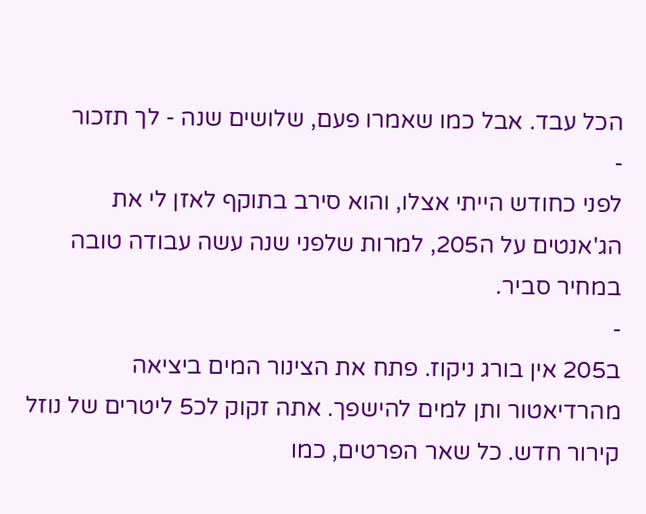הכל עבד. אבל כמו שאמרו פעם, שלושים שנה - לך תזכור
-
לפני כחודש הייתי אצלו, והוא סירב בתוקף לאזן לי את הג'אנטים על ה205, למרות שלפני שנה עשה עבודה טובה במחיר סביר.
-
ב205 אין בורג ניקוז. פתח את הצינור המים ביציאה מהרדיאטור ותן למים להישפך. אתה זקוק לכ5 ליטרים של נוזל קירור חדש. כל שאר הפרטים, כמו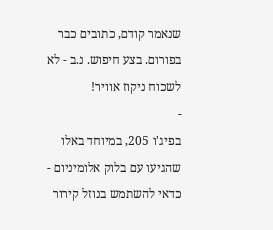שנאמר קודם, כתובים כבר בפורום. בצע חיפוש. נ.ב - לא לשכוח ניקוז אוויר!
-
בפיג'ו 205, במיוחד באלו שהגיעו עם בלוק אלומיניום - כדאי להשתמש בנוזל קירור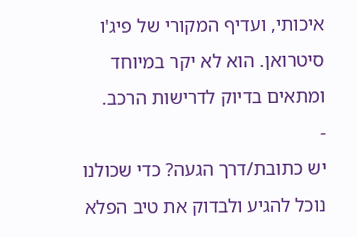איכותי, ועדיף המקורי של פיג'ו סיטרואן. הוא לא יקר במיוחד ומתאים בדיוק לדרישות הרכב.
-
יש כתובת/דרך הגעה? כדי שכולנו נוכל להגיע ולבדוק את טיב הפלא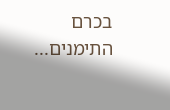בכרם התימנים...